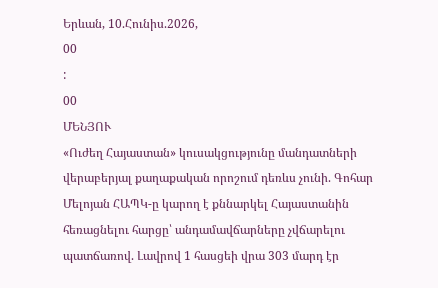Երևան, 10.Հունիս.2026,
00
:
00
ՄԵՆՅՈՒ
«Ուժեղ Հայաստան» կուսակցությունը մանդատների վերաբերյալ քաղաքական որոշում դեռևս չունի. Գոհար Մելոյան ՀԱՊԿ-ը կարող է քննարկել Հայաստանին հեռացնելու հարցը՝ անդամավճարները չվճարելու պատճառով. Լավրով 1 հասցեի վրա 303 մարդ էր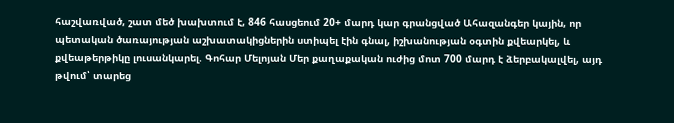հաշվառված, շատ մեծ խախտում է, 846 հասցեում 20+ մարդ կար գրանցված Ահազանգեր կային, որ պետական ծառայության աշխատակիցներին ստիպել էին գնալ, իշխանության օգտին քվեարկել, և քվեաթերթիկը լուսանկարել. Գոհար Մելոյան Մեր քաղաքական ուժից մոտ 700 մարդ է ձերբակալվել, այդ թվում՝ տարեց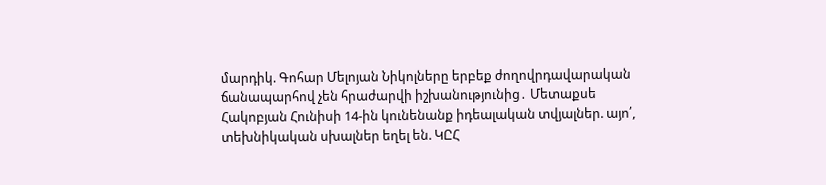մարդիկ. Գոհար Մելոյան Նիկոլները երբեք ժողովրդավարական ճանապարհով չեն հրաժարվի իշխանությունից․ Մետաքսե Հակոբյան Հունիսի 14-ին կունենանք իդեալական տվյալներ. այո՛, տեխնիկական սխալներ եղել են. ԿԸՀ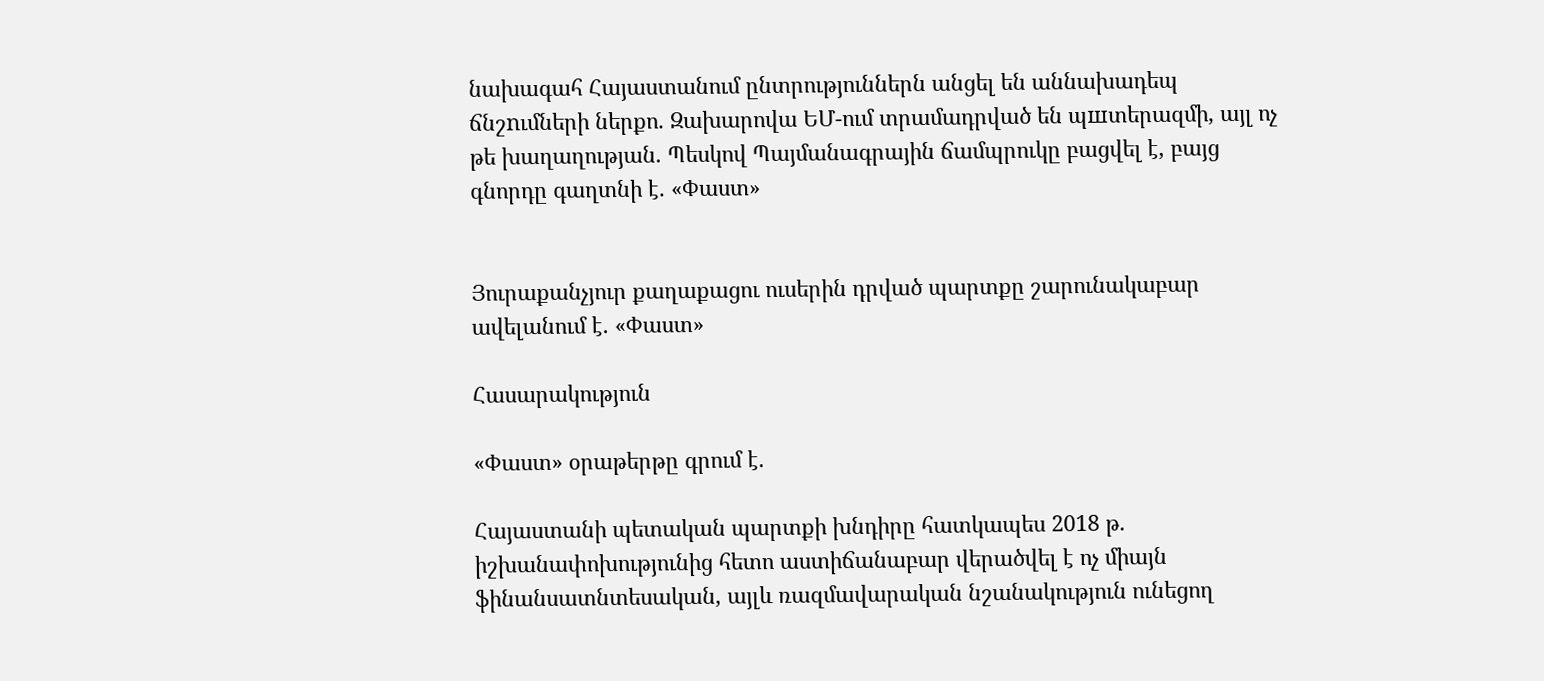նախագահ Հայաստանում ընտրություններն անցել են աննախադեպ ճնշnւմների ներքո. Զախարովա ԵՄ-ում տրամադրված են պшտերազմի, այլ ոչ թե խաղաղության. Պեսկով Պայմանագրային ճամպրուկը բացվել է, բայց գնորդը գաղտնի է. «Փաստ»


Յուրաքանչյուր քաղաքացու ուսերին դրված պարտքը շարունակաբար ավելանում է. «Փաստ»

Հասարակություն

«Փաստ» օրաթերթը գրում է.

Հայաստանի պետական պարտքի խնդիրը հատկապես 2018 թ. իշխանափոխությունից հետո աստիճանաբար վերածվել է ոչ միայն ֆինանսատնտեսական, այլև ռազմավարական նշանակություն ունեցող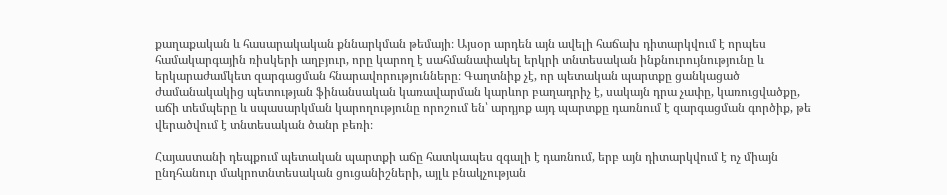քաղաքական և հասարակական քննարկման թեմայի։ Այսօր արդեն այն ավելի հաճախ դիտարկվում է որպես համակարգային ռիսկերի աղբյուր, որը կարող է սահմանափակել երկրի տնտեսական ինքնուրույնությունը և երկարաժամկետ զարգացման հնարավորությունները։ Գաղտնիք չէ, որ պետական պարտքը ցանկացած ժամանակակից պետության ֆինանսական կառավարման կարևոր բաղադրիչ է, սակայն դրա չափը, կառուցվածքը, աճի տեմպերը և սպասարկման կարողությունը որոշում են՝ արդյոք այդ պարտքը դառնում է զարգացման գործիք, թե վերածվում է տնտեսական ծանր բեռի։

Հայաստանի դեպքում պետական պարտքի աճը հատկապես զգալի է դառնում, երբ այն դիտարկվում է ոչ միայն ընդհանուր մակրոտնտեսական ցուցանիշների, այլև բնակչության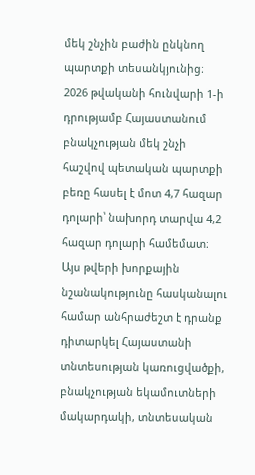մեկ շնչին բաժին ընկնող պարտքի տեսանկյունից։ 2026 թվականի հունվարի 1-ի դրությամբ Հայաստանում բնակչության մեկ շնչի հաշվով պետական պարտքի բեռը հասել է մոտ 4,7 հազար դոլարի՝ նախորդ տարվա 4,2 հազար դոլարի համեմատ։ Այս թվերի խորքային նշանակությունը հասկանալու համար անհրաժեշտ է դրանք դիտարկել Հայաստանի տնտեսության կառուցվածքի, բնակչության եկամուտների մակարդակի, տնտեսական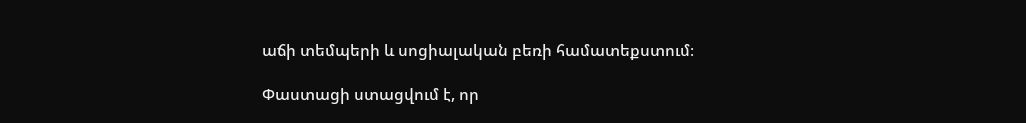աճի տեմպերի և սոցիալական բեռի համատեքստում։

Փաստացի ստացվում է, որ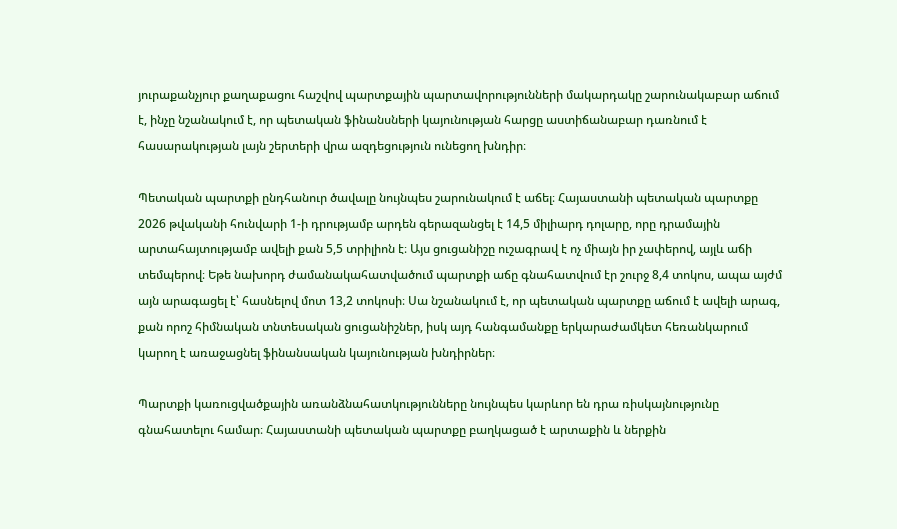յուրաքանչյուր քաղաքացու հաշվով պարտքային պարտավորությունների մակարդակը շարունակաբար աճում է, ինչը նշանակում է, որ պետական ֆինանսների կայունության հարցը աստիճանաբար դառնում է հասարակության լայն շերտերի վրա ազդեցություն ունեցող խնդիր։

Պետական պարտքի ընդհանուր ծավալը նույնպես շարունակում է աճել։ Հայաստանի պետական պարտքը 2026 թվականի հունվարի 1-ի դրությամբ արդեն գերազանցել է 14,5 միլիարդ դոլարը, որը դրամային արտահայտությամբ ավելի քան 5,5 տրիլիոն է։ Այս ցուցանիշը ուշագրավ է ոչ միայն իր չափերով, այլև աճի տեմպերով։ Եթե նախորդ ժամանակահատվածում պարտքի աճը գնահատվում էր շուրջ 8,4 տոկոս, ապա այժմ այն արագացել է՝ հասնելով մոտ 13,2 տոկոսի։ Սա նշանակում է, որ պետական պարտքը աճում է ավելի արագ, քան որոշ հիմնական տնտեսական ցուցանիշներ, իսկ այդ հանգամանքը երկարաժամկետ հեռանկարում կարող է առաջացնել ֆինանսական կայունության խնդիրներ։

Պարտքի կառուցվածքային առանձնահատկությունները նույնպես կարևոր են դրա ռիսկայնությունը գնահատելու համար։ Հայաստանի պետական պարտքը բաղկացած է արտաքին և ներքին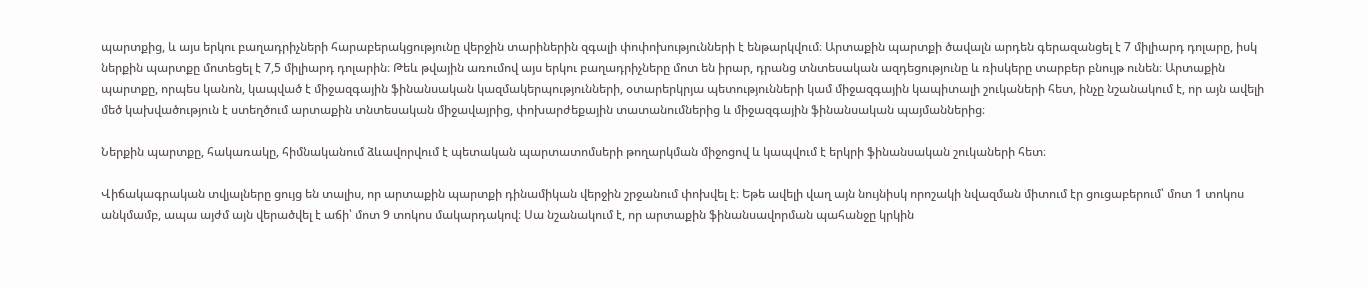պարտքից, և այս երկու բաղադրիչների հարաբերակցությունը վերջին տարիներին զգալի փոփոխությունների է ենթարկվում։ Արտաքին պարտքի ծավալն արդեն գերազանցել է 7 միլիարդ դոլարը, իսկ ներքին պարտքը մոտեցել է 7,5 միլիարդ դոլարին։ Թեև թվային առումով այս երկու բաղադրիչները մոտ են իրար, դրանց տնտեսական ազդեցությունը և ռիսկերը տարբեր բնույթ ունեն։ Արտաքին պարտքը, որպես կանոն, կապված է միջազգային ֆինանսական կազմակերպությունների, օտարերկրյա պետությունների կամ միջազգային կապիտալի շուկաների հետ, ինչը նշանակում է, որ այն ավելի մեծ կախվածություն է ստեղծում արտաքին տնտեսական միջավայրից, փոխարժեքային տատանումներից և միջազգային ֆինանսական պայմաններից։

Ներքին պարտքը, հակառակը, հիմնականում ձևավորվում է պետական պարտատոմսերի թողարկման միջոցով և կապվում է երկրի ֆինանսական շուկաների հետ։

Վիճակագրական տվյալները ցույց են տալիս, որ արտաքին պարտքի դինամիկան վերջին շրջանում փոխվել է։ Եթե ավելի վաղ այն նույնիսկ որոշակի նվազման միտում էր ցուցաբերում՝ մոտ 1 տոկոս անկմամբ, ապա այժմ այն վերածվել է աճի՝ մոտ 9 տոկոս մակարդակով։ Սա նշանակում է, որ արտաքին ֆինանսավորման պահանջը կրկին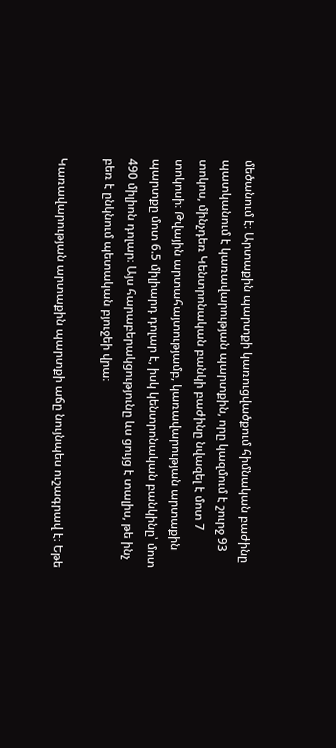մեծանում է։ Արտաքին պարտքի կառուցվածքում հիմնական բաժինը պատկանում է կառավարության պարտքին, որը կազմում է շուրջ 93 տոկոս, մինչդեռ Կենտրոնական բանկի բաժինը նվազել է մոտ 7 տոկոսի։ Թվային արտահայտությամբ, կառավարության արտաքին պարտքը մոտ 6.5 միլիարդ դոլար է, իսկ կենտրոնական բանկինը՝ մոտ 490 միլիոն դոլար։ Այս հարաբերակցությունը ևս ցույց է տալիս, թե ինչ բեռ է ընկնում պետական բյուջեի վրա։

Կառավարության արտաքին պարտքի աճը նույնպես ուշագրավ է։ Եթե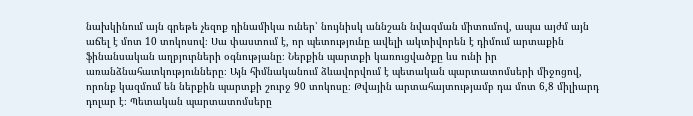նախկինում այն գրեթե չեզոք դինամիկա ուներ՝ նույնիսկ աննշան նվազման միտումով, ապա այժմ այն աճել է մոտ 10 տոկոսով։ Սա փաստում է, որ պետությունը ավելի ակտիվորեն է դիմում արտաքին ֆինանսական աղբյուրների օգնությանը։ Ներքին պարտքի կառուցվածքը ևս ունի իր առանձնահատկությունները։ Այն հիմնականում ձևավորվում է պետական պարտատոմսերի միջոցով, որոնք կազմում են ներքին պարտքի շուրջ 90 տոկոսը։ Թվային արտահայտությամբ դա մոտ 6,8 միլիարդ դոլար է։ Պետական պարտատոմսերը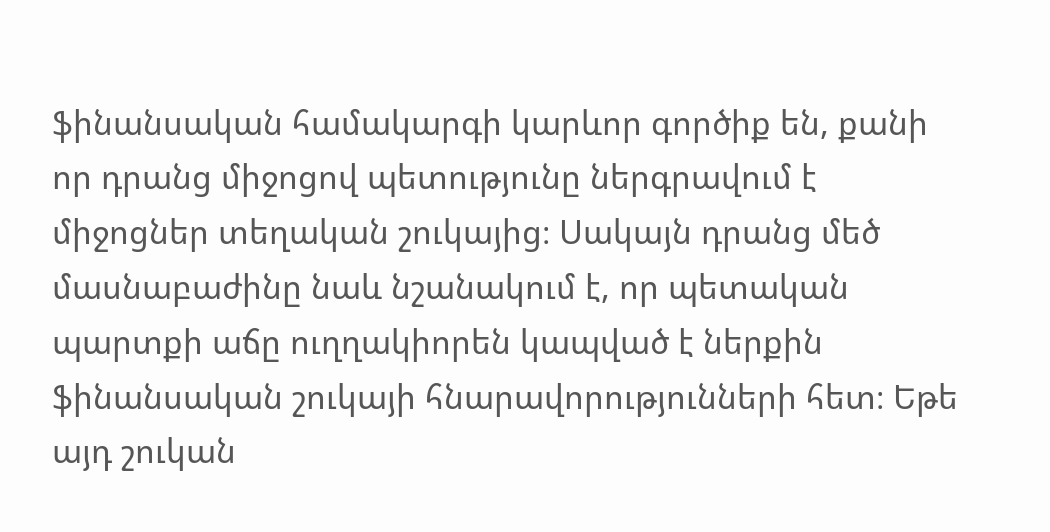ֆինանսական համակարգի կարևոր գործիք են, քանի որ դրանց միջոցով պետությունը ներգրավում է միջոցներ տեղական շուկայից։ Սակայն դրանց մեծ մասնաբաժինը նաև նշանակում է, որ պետական պարտքի աճը ուղղակիորեն կապված է ներքին ֆինանսական շուկայի հնարավորությունների հետ։ Եթե այդ շուկան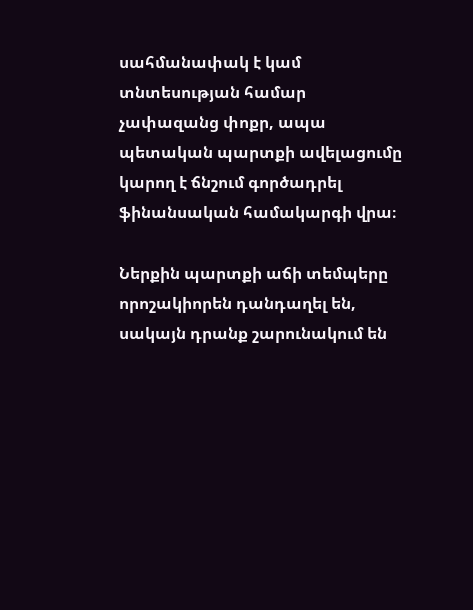սահմանափակ է կամ տնտեսության համար չափազանց փոքր, ապա պետական պարտքի ավելացումը կարող է ճնշում գործադրել ֆինանսական համակարգի վրա։

Ներքին պարտքի աճի տեմպերը որոշակիորեն դանդաղել են, սակայն դրանք շարունակում են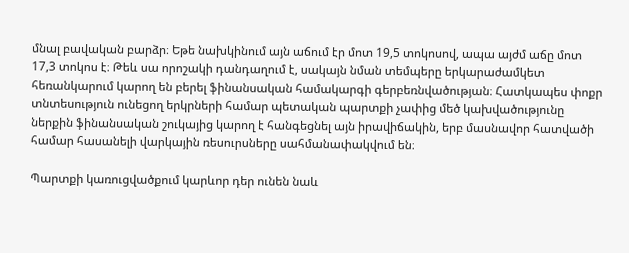մնալ բավական բարձր։ Եթե նախկինում այն աճում էր մոտ 19,5 տոկոսով, ապա այժմ աճը մոտ 17,3 տոկոս է։ Թեև սա որոշակի դանդաղում է, սակայն նման տեմպերը երկարաժամկետ հեռանկարում կարող են բերել ֆինանսական համակարգի գերբեռնվածության։ Հատկապես փոքր տնտեսություն ունեցող երկրների համար պետական պարտքի չափից մեծ կախվածությունը ներքին ֆինանսական շուկայից կարող է հանգեցնել այն իրավիճակին, երբ մասնավոր հատվածի համար հասանելի վարկային ռեսուրսները սահմանափակվում են։

Պարտքի կառուցվածքում կարևոր դեր ունեն նաև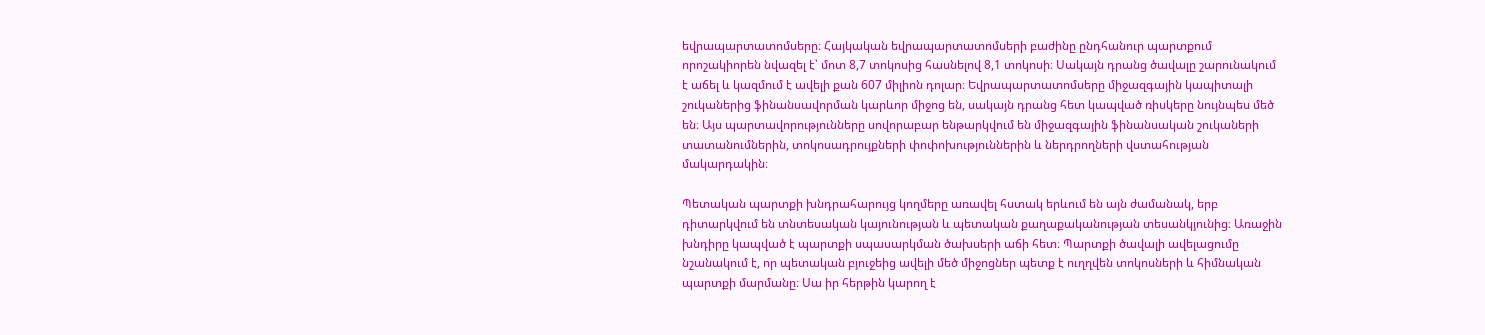եվրապարտատոմսերը։ Հայկական եվրապարտատոմսերի բաժինը ընդհանուր պարտքում որոշակիորեն նվազել է՝ մոտ 8,7 տոկոսից հասնելով 8,1 տոկոսի։ Սակայն դրանց ծավալը շարունակում է աճել և կազմում է ավելի քան 607 միլիոն դոլար։ Եվրապարտատոմսերը միջազգային կապիտալի շուկաներից ֆինանսավորման կարևոր միջոց են, սակայն դրանց հետ կապված ռիսկերը նույնպես մեծ են։ Այս պարտավորությունները սովորաբար ենթարկվում են միջազգային ֆինանսական շուկաների տատանումներին, տոկոսադրույքների փոփոխություններին և ներդրողների վստահության մակարդակին։

Պետական պարտքի խնդրահարույց կողմերը առավել հստակ երևում են այն ժամանակ, երբ դիտարկվում են տնտեսական կայունության և պետական քաղաքականության տեսանկյունից։ Առաջին խնդիրը կապված է պարտքի սպասարկման ծախսերի աճի հետ։ Պարտքի ծավալի ավելացումը նշանակում է, որ պետական բյուջեից ավելի մեծ միջոցներ պետք է ուղղվեն տոկոսների և հիմնական պարտքի մարմանը։ Սա իր հերթին կարող է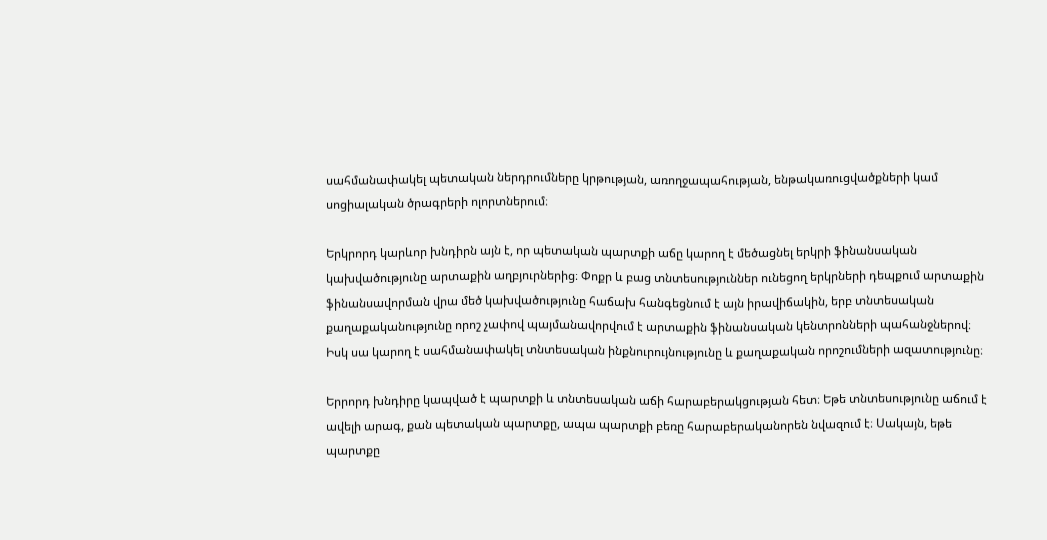սահմանափակել պետական ներդրումները կրթության, առողջապահության, ենթակառուցվածքների կամ սոցիալական ծրագրերի ոլորտներում։

Երկրորդ կարևոր խնդիրն այն է, որ պետական պարտքի աճը կարող է մեծացնել երկրի ֆինանսական կախվածությունը արտաքին աղբյուրներից։ Փոքր և բաց տնտեսություններ ունեցող երկրների դեպքում արտաքին ֆինանսավորման վրա մեծ կախվածությունը հաճախ հանգեցնում է այն իրավիճակին, երբ տնտեսական քաղաքականությունը որոշ չափով պայմանավորվում է արտաքին ֆինանսական կենտրոնների պահանջներով։ Իսկ սա կարող է սահմանափակել տնտեսական ինքնուրույնությունը և քաղաքական որոշումների ազատությունը։

Երրորդ խնդիրը կապված է պարտքի և տնտեսական աճի հարաբերակցության հետ։ Եթե տնտեսությունը աճում է ավելի արագ, քան պետական պարտքը, ապա պարտքի բեռը հարաբերականորեն նվազում է։ Սակայն, եթե պարտքը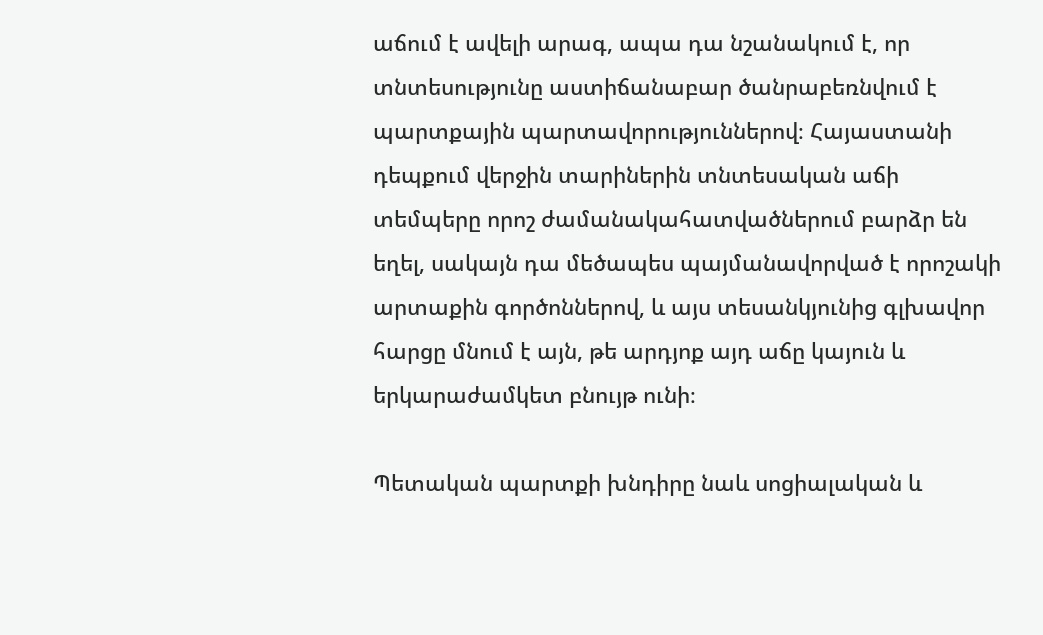աճում է ավելի արագ, ապա դա նշանակում է, որ տնտեսությունը աստիճանաբար ծանրաբեռնվում է պարտքային պարտավորություններով։ Հայաստանի դեպքում վերջին տարիներին տնտեսական աճի տեմպերը որոշ ժամանակահատվածներում բարձր են եղել, սակայն դա մեծապես պայմանավորված է որոշակի արտաքին գործոններով, և այս տեսանկյունից գլխավոր հարցը մնում է այն, թե արդյոք այդ աճը կայուն և երկարաժամկետ բնույթ ունի։

Պետական պարտքի խնդիրը նաև սոցիալական և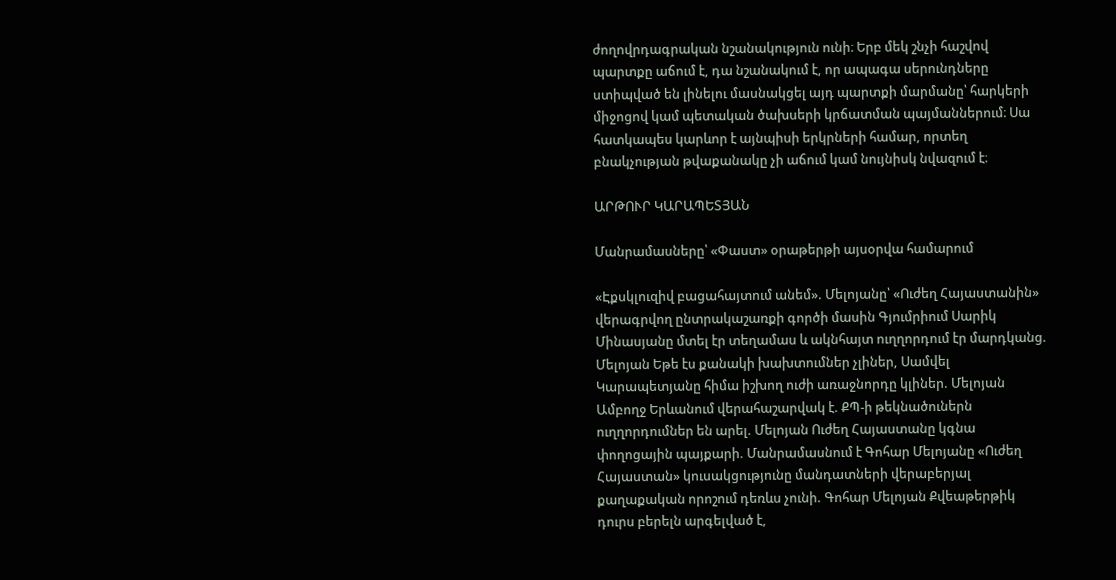ժողովրդագրական նշանակություն ունի։ Երբ մեկ շնչի հաշվով պարտքը աճում է, դա նշանակում է, որ ապագա սերունդները ստիպված են լինելու մասնակցել այդ պարտքի մարմանը՝ հարկերի միջոցով կամ պետական ծախսերի կրճատման պայմաններում։ Սա հատկապես կարևոր է այնպիսի երկրների համար, որտեղ բնակչության թվաքանակը չի աճում կամ նույնիսկ նվազում է։

ԱՐԹՈՒՐ ԿԱՐԱՊԵՏՅԱՆ

Մանրամասները՝ «Փաստ» օրաթերթի այսօրվա համարում

«Էքսկլուզիվ բացահայտում անեմ». Մելոյանը՝ «Ուժեղ Հայաստանին» վերագրվող ընտրակաշառքի գործի մասին Գյումրիում Սարիկ Մինասյանը մտել էր տեղամաս և ակնհայտ ուղղորդում էր մարդկանց. Մելոյան Եթե էս քանակի խախտումներ չլիներ, Սամվել Կարապետյանը հիմա իշխող ուժի առաջնորդը կլիներ. Մելոյան Ամբողջ Երևանում վերահաշարվակ է. ՔՊ-ի թեկնածուներն ուղղորդումներ են արել. Մելոյան Ուժեղ Հայաստանը կգնա փողոցային պայքարի. Մանրամասնում է Գոհար Մելոյանը «Ուժեղ Հայաստան» կուսակցությունը մանդատների վերաբերյալ քաղաքական որոշում դեռևս չունի. Գոհար Մելոյան Քվեաթերթիկ դուրս բերելն արգելված է,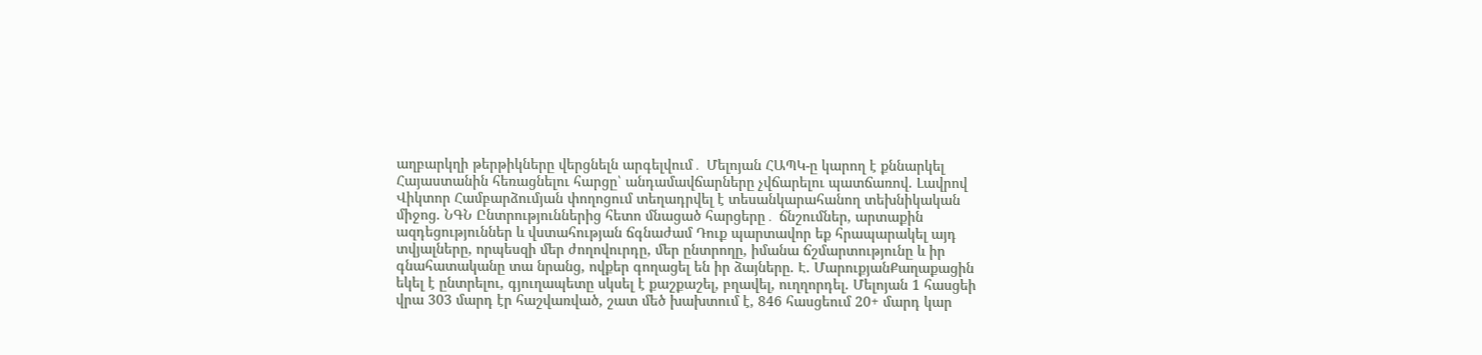աղբարկղի թերթիկները վերցնելն արգելվում․ Մելոյան ՀԱՊԿ-ը կարող է քննարկել Հայաստանին հեռացնելու հարցը՝ անդամավճարները չվճարելու պատճառով. Լավրով Վիկտոր Համբարձումյան փողոցում տեղադրվել է տեսանկարահանող տեխնիկական միջոց. ՆԳՆ Ընտրություններից հետո մնացած հարցերը․ ճնշումներ, արտաքին ազդեցություններ և վստահության ճգնաժամ Դուք պարտավոր եք հրապարակել այդ տվյալները, որպեսզի մեր ժողովուրդը, մեր ընտրողը, իմանա ճշմարտությունը և իր գնահատականը տա նրանց, ովքեր գողացել են իր ձայները. Է. ՄարուքյանՔաղաքացին եկել է ընտրելու, գյուղապետը սկսել է քաշքաշել, բղավել, ուղղորդել. Մելոյան 1 հասցեի վրա 303 մարդ էր հաշվառված, շատ մեծ խախտում է, 846 հասցեում 20+ մարդ կար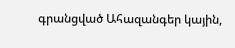գրանցված Ահազանգեր կային,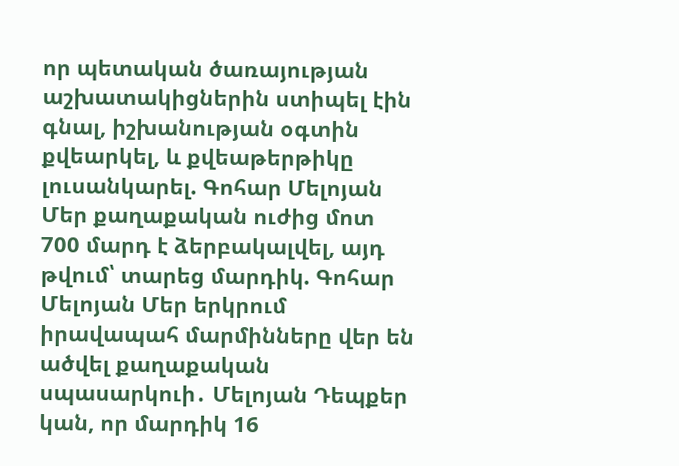որ պետական ծառայության աշխատակիցներին ստիպել էին գնալ, իշխանության օգտին քվեարկել, և քվեաթերթիկը լուսանկարել. Գոհար Մելոյան Մեր քաղաքական ուժից մոտ 700 մարդ է ձերբակալվել, այդ թվում՝ տարեց մարդիկ. Գոհար Մելոյան Մեր երկրում իրավապահ մարմինները վեր են ածվել քաղաքական սպասարկուի․ Մելոյան Դեպքեր կան, որ մարդիկ 16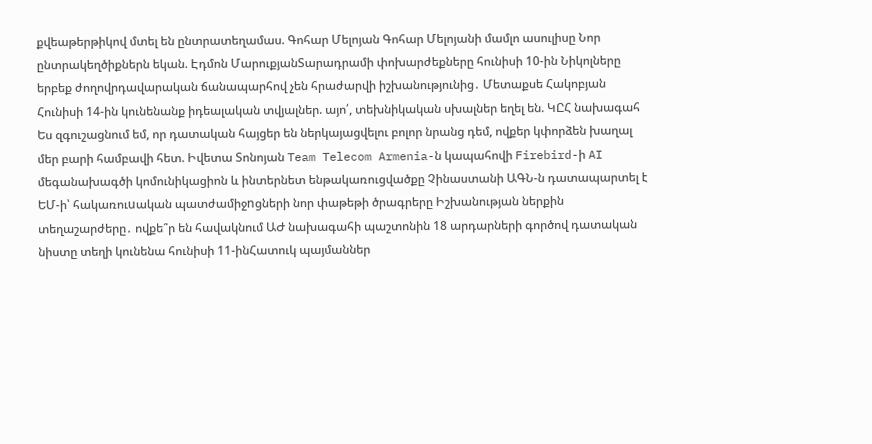քվեաթերթիկով մտել են ընտրատեղամաս. Գոհար Մելոյան Գոհար Մելոյանի մամլո ասուլիսը Նոր ընտրակեղծիքներն եկան. Էդմոն ՄարուքյանՏարադրամի փոխարժեքները հունիսի 10-ին Նիկոլները երբեք ժողովրդավարական ճանապարհով չեն հրաժարվի իշխանությունից․ Մետաքսե Հակոբյան Հունիսի 14-ին կունենանք իդեալական տվյալներ. այո՛, տեխնիկական սխալներ եղել են. ԿԸՀ նախագահ Ես զգուշացնում եմ, որ դատական հայցեր են ներկայացվելու բոլոր նրանց դեմ, ովքեր կփորձեն խաղալ մեր բարի համբավի հետ. Իվետա Տոնոյան Team Telecom Armenia-ն կապահովի Firebird-ի AI մեգանախագծի կոմունիկացիոն և ինտերնետ ենթակառուցվածքը Չինաստանի ԱԳՆ-ն դատապարտել է ԵՄ-ի՝ հակառուuական պատժամիջnցների նոր փաթեթի ծրագրերը Իշխանության ներքին տեղաշարժերը․ ովքե՞ր են հավակնում ԱԺ նախագահի պաշտոնին 18 արդարների գործով դատական նիստը տեղի կունենա հունիսի 11-ինՀատուկ պայմաններ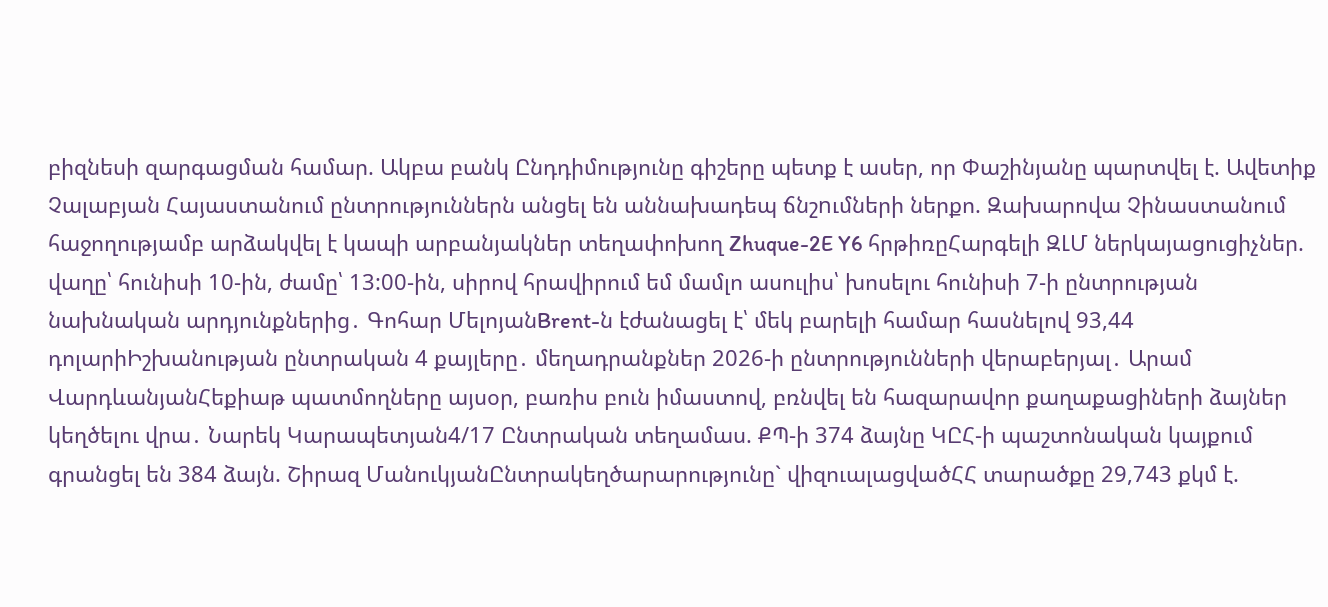բիզնեսի զարգացման համար. Ակբա բանկ Ընդդիմությունը գիշերը պետք է ասեր, որ Փաշինյանը պարտվել է. Ավետիք Չալաբյան Հայաստանում ընտրություններն անցել են աննախադեպ ճնշnւմների ներքո. Զախարովա Չինաստանում հաջողությամբ արձակվել է կապի արբանյակներ տեղափոխող Zhuque-2E Y6 հրթիռըՀարգելի ԶԼՄ ներկայացուցիչներ. վաղը՝ հունիսի 10-ին, ժամը՝ 13:00-ին, սիրով հրավիրում եմ մամլո ասուլիս՝ խոսելու հունիսի 7-ի ընտրության նախնական արդյունքներից․ Գոհար ՄելոյանBrent-ն էժանացել է՝ մեկ բարելի համար հասնելով 93,44 դոլարիԻշխանության ընտրական 4 քայլերը․ մեղադրանքներ 2026-ի ընտրությունների վերաբերյալ․ Արամ ՎարդևանյանՀեքիաթ պատմողները այսօր, բառիս բուն իմաստով, բռնվել են հազարավոր քաղաքացիների ձայներ կեղծելու վրա․ Նարեկ Կարապետյան4/17 Ընտրական տեղամաս. ՔՊ-ի 374 ձայնը ԿԸՀ-ի պաշտոնական կայքում գրանցել են 384 ձայն. Շիրազ ՄանուկյանԸնտրակեղծարարությունը` վիզուալացվածՀՀ տարածքը 29,743 քկմ է.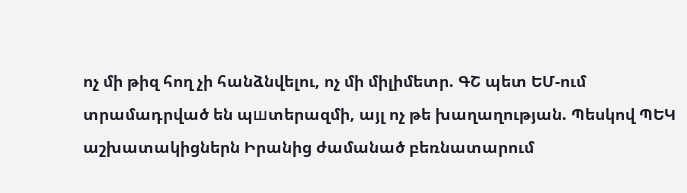ոչ մի թիզ հող չի հանձնվելու, ոչ մի միլիմետր. ԳՇ պետ ԵՄ-ում տրամադրված են պшտերազմի, այլ ոչ թե խաղաղության. Պեսկով ՊԵԿ աշխատակիցներն Իրանից ժամանած բեռնատարում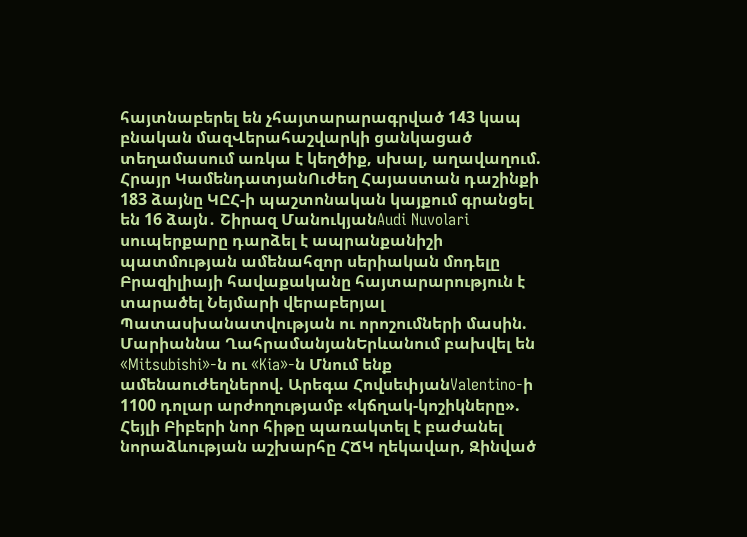հայտնաբերել են չհայտարարագրված 143 կապ բնական մազՎերահաշվարկի ցանկացած տեղամասում առկա է կեղծիք, սխալ, աղավաղում. Հրայր ԿամենդատյանՈւժեղ Հայաստան դաշինքի 183 ձայնը ԿԸՀ-ի պաշտոնական կայքում գրանցել են 16 ձայն․ Շիրազ ՄանուկյանAudi Nuvolari սուպերքարը դարձել է ապրանքանիշի պատմության ամենահզոր սերիական մոդելը Բրազիլիայի հավաքականը հայտարարություն է տարածել Նեյմարի վերաբերյալ Պատասխանատվության ու որոշումների մասին. Մարիաննա ՂահրամանյանԵրևանում բախվել են «Mitsubishi»-ն ու «Kia»-ն Մնում ենք ամենաուժեղներով. Արեգա ՀովսեփյանValentino-ի 1100 դոլար արժողությամբ «կճղակ-կոշիկները». Հեյլի Բիբերի նոր հիթը պառակտել է բաժանել նորաձևության աշխարհը ՀՃԿ ղեկավար, Զինված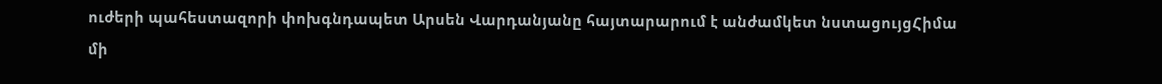ուժերի պահեստազորի փոխգնդապետ Արսեն Վարդանյանը հայտարարում է անժամկետ նստացույցՀիմա մի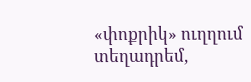«փոքրիկ» ուղղում տեղադրեմ,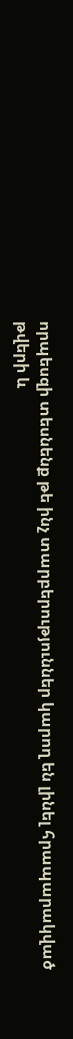որպեսզի տեսնենք թե ինչ տարբերություններ կարող են լինել հրապարակված թվերի և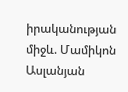իրականության միջև. Մամիկոն Ասլանյան